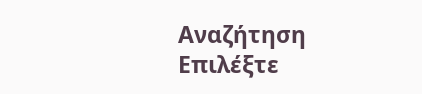Αναζήτηση
Επιλέξτε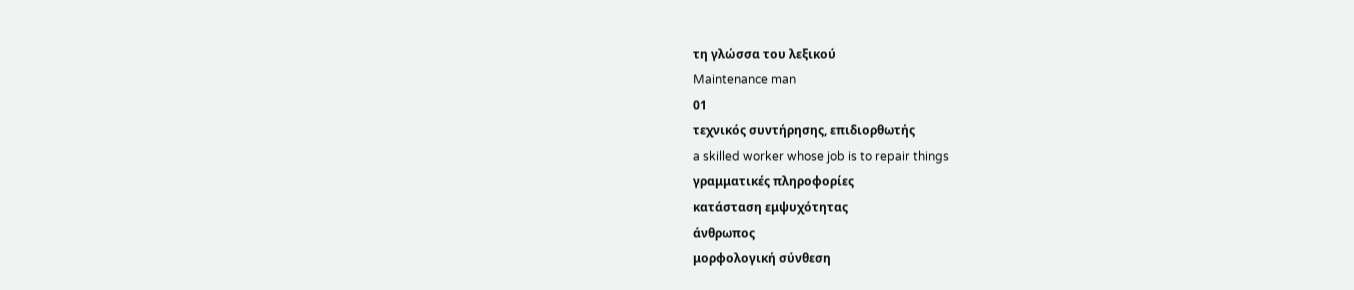τη γλώσσα του λεξικού
Maintenance man
01
τεχνικός συντήρησης, επιδιορθωτής
a skilled worker whose job is to repair things
γραμματικές πληροφορίες
κατάσταση εμψυχότητας
άνθρωπος
μορφολογική σύνθεση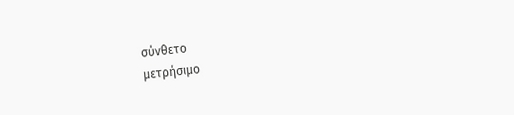σύνθετο
μετρήσιμο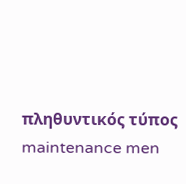πληθυντικός τύπος
maintenance men